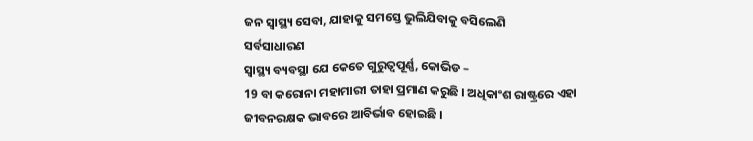ଜନ ସ୍ୱାସ୍ଥ୍ୟ ସେବା, ଯାହାକୁ ସମସ୍ତେ ଭୁଲିଯିବାକୁ ବସିଲେଣି
ସର୍ବସାଧାରଣ
ସ୍ୱାସ୍ଥ୍ୟ ବ୍ୟବସ୍ଥା ଯେ କେତେ ଗୁରୁତ୍ଵପୂର୍ଣ୍ଣ, କୋଭିଡ –
19 ବା କରୋନା ମହାମାରୀ ତାହା ପ୍ରମାଣ କରୁଛି । ଅଧିକାଂଶ ରାଷ୍ଟ୍ରରେ ଏହା
ଜୀବନରକ୍ଷକ ଭାବରେ ଆବିର୍ଭାବ ହୋଇଛି ।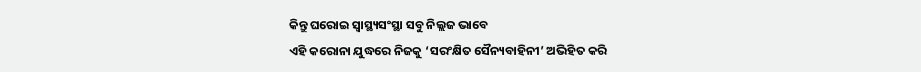କିନ୍ତୁ ଘରୋଇ ସ୍ୱାସ୍ଥ୍ୟସଂସ୍ଥା ସବୁ ନିଲ୍ଲଜ ଭାବେ
ଏହି କରୋନା ଯୁଦ୍ଧରେ ନିଜକୁ ‘ସରଂକ୍ଷିତ ସୈନ୍ୟବାହିନୀ’ ଅଭିହିତ କରି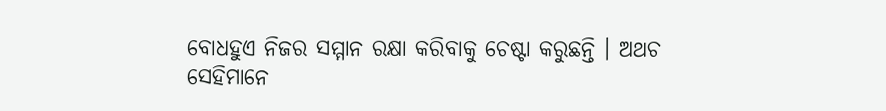ବୋଧହୁଏ ନିଜର ସମ୍ମାନ ରକ୍ଷା କରିବାକୁ ଚେଷ୍ଟା କରୁଛନ୍ତି । ଅଥଚ
ସେହିମାନେ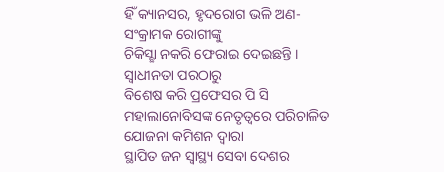ହିଁ କ୍ୟାନସର, ହୃଦରୋଗ ଭଳି ଅଣ-ସଂକ୍ରାମକ ରୋଗୀଙ୍କୁ
ଚିକିସ୍ଛା ନକରି ଫେରାଇ ଦେଇଛନ୍ତି ।
ସ୍ଵାଧୀନତା ପରଠାରୁ
ବିଶେଷ କରି ପ୍ରଫେସର ପି ସି ମହାଲାନୋବିସଙ୍କ ନେତୃତ୍ଵରେ ପରିଚାଳିତ ଯୋଜନା କମିଶନ ଦ୍ଵାରା
ସ୍ଥାପିତ ଜନ ସ୍ୱାସ୍ଥ୍ୟ ସେବା ଦେଶର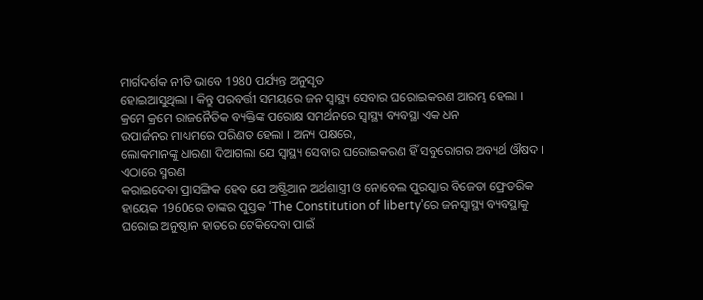ମାର୍ଗଦର୍ଶକ ନୀତି ଭାବେ 1980 ପର୍ଯ୍ୟନ୍ତ ଅନୁସୃତ
ହୋଇଆସୁଥିଲା । କିନ୍ତୁ ପରବର୍ତ୍ତୀ ସମୟରେ ଜନ ସ୍ୱାସ୍ଥ୍ୟ ସେବାର ଘରୋଇକରଣ ଆରମ୍ଭ ହେଲା ।
କ୍ରମେ କ୍ରମେ ରାଜନୈତିକ ବ୍ୟକ୍ତିଙ୍କ ପରୋକ୍ଷ ସମର୍ଥନରେ ସ୍ୱାସ୍ଥ୍ୟ ବ୍ୟବସ୍ଥା ଏକ ଧନ
ଉପାର୍ଜନର ମାଧ୍ୟମରେ ପରିଣତ ହେଲା । ଅନ୍ୟ ପକ୍ଷରେ,
ଲୋକମାନଙ୍କୁ ଧାରଣା ଦିଆଗଲା ଯେ ସ୍ୱାସ୍ଥ୍ୟ ସେବାର ଘରୋଇକରଣ ହିଁ ସବୁରୋଗର ଅବ୍ୟର୍ଥ ଔଷଦ ।
ଏଠାରେ ସ୍ମରଣ
କରାଇଦେବା ପ୍ରାସଙ୍ଗିକ ହେବ ଯେ ଅଷ୍ଟ୍ରିଆନ ଅର୍ଥଶାସ୍ତ୍ରୀ ଓ ନୋବେଲ ପୁରସ୍କାର ବିଜେତା ଫ୍ରେଡରିକ
ହାୟେକ 1960ରେ ତାଙ୍କର ପୁସ୍ତକ ‘The Constitution of liberty’ରେ ଜନସ୍ୱାସ୍ଥ୍ୟ ବ୍ୟବସ୍ଥାକୁ
ଘରୋଇ ଅନୁଷ୍ଠାନ ହାତରେ ଟେକିଦେବା ପାଇଁ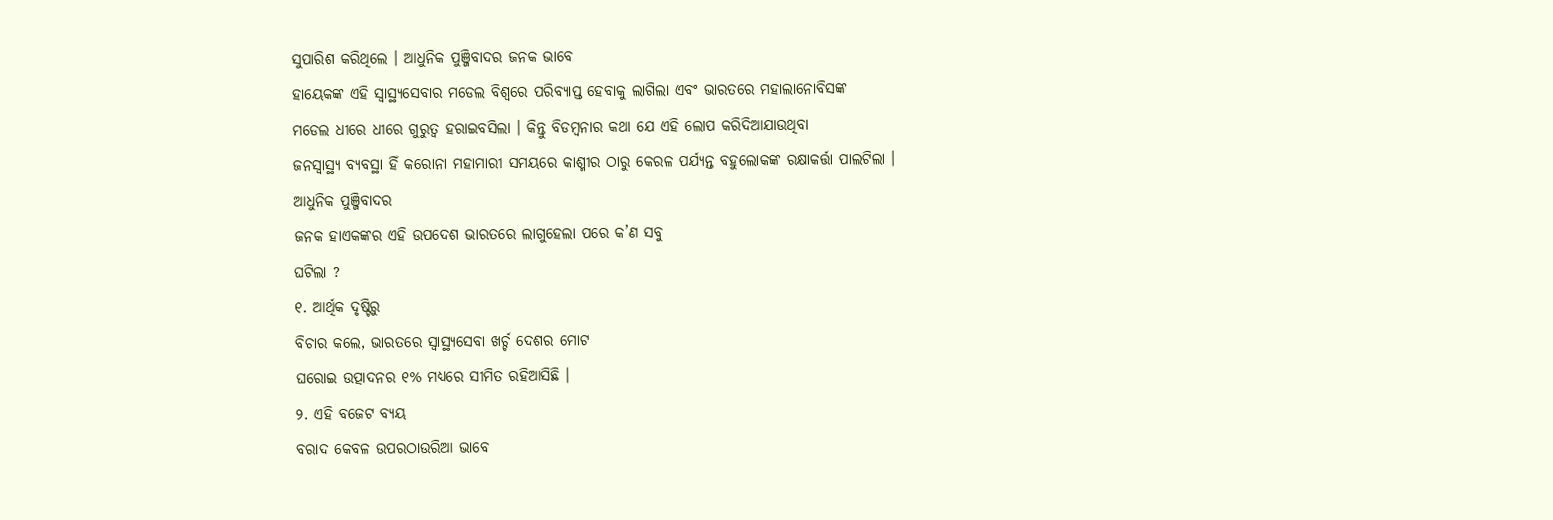ସୁପାରିଶ କରିଥିଲେ । ଆଧୁନିକ ପୁଞ୍ଜିବାଦର ଜନକ ଭାବେ
ହାୟେକଙ୍କ ଏହି ସ୍ୱାସ୍ଥ୍ୟସେବାର ମଡେଲ ବିଶ୍ଵରେ ପରିବ୍ୟାପ୍ତ ହେବାକୁ ଲାଗିଲା ଏବଂ ଭାରତରେ ମହାଲାନୋବିସଙ୍କ
ମଡେଲ ଧୀରେ ଧୀରେ ଗୁରୁତ୍ଵ ହରାଇବସିଲା । କିନ୍ତୁ ବିଡମ୍ବନାର କଥା ଯେ ଏହି ଲୋପ କରିଦିଆଯାଉଥିବା
ଜନସ୍ୱାସ୍ଥ୍ୟ ବ୍ୟବସ୍ଥା ହିଁ କରୋନା ମହାମାରୀ ସମୟରେ କାଶ୍ମୀର ଠାରୁ କେରଳ ପର୍ଯ୍ୟନ୍ତ ବହୁଲୋକଙ୍କ ରକ୍ଷାକର୍ତ୍ତା ପାଲଟିଲା ।
ଆଧୁନିକ ପୁଞ୍ଜିବାଦର
ଜନକ ହାଏକଙ୍କର ଏହି ଉପଦେଶ ଭାରତରେ ଲାଗୁହେଲା ପରେ କ’ଣ ସବୁ
ଘଟିଲା ?
୧. ଆର୍ଥିକ ଦୃଷ୍ଟିରୁ
ବିଚାର କଲେ, ଭାରତରେ ସ୍ୱାସ୍ଥ୍ୟସେବା ଖର୍ଚ୍ଚ ଦେଶର ମୋଟ
ଘରୋଇ ଉତ୍ପାଦନର ୧% ମଧ୍ୟରେ ସୀମିତ ରହିଆସିଛି ।
୨. ଏହି ବଜେଟ ବ୍ୟୟ
ବରାଦ କେବଳ ଉପରଠାଉରିଆ ଭାବେ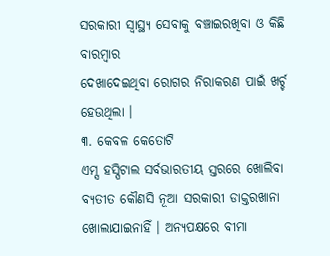ସରକାରୀ ସ୍ୱାସ୍ଥ୍ୟ ସେବାକୁ ବଞ୍ଚାଇରଖିବା ଓ କିଛି ବାରମ୍ବାର
ଦେଖାଦେଇଥିବା ରୋଗର ନିରାକରଣ ପାଇଁ ଖର୍ଚ୍ଚ ହେଉଥିଲା ।
୩. କେବଳ କେତୋଟି
ଏମ୍ସ ହସ୍ପିଟାଲ ସର୍ବଭାରତୀୟ ସ୍ତରରେ ଖୋଲିବା ବ୍ଯତୀତ କୌଣସି ନୂଆ ସରକାରୀ ଡାକ୍ତରଖାନା
ଖୋଲାଯାଇନାହିଁ । ଅନ୍ୟପକ୍ଷରେ ବୀମା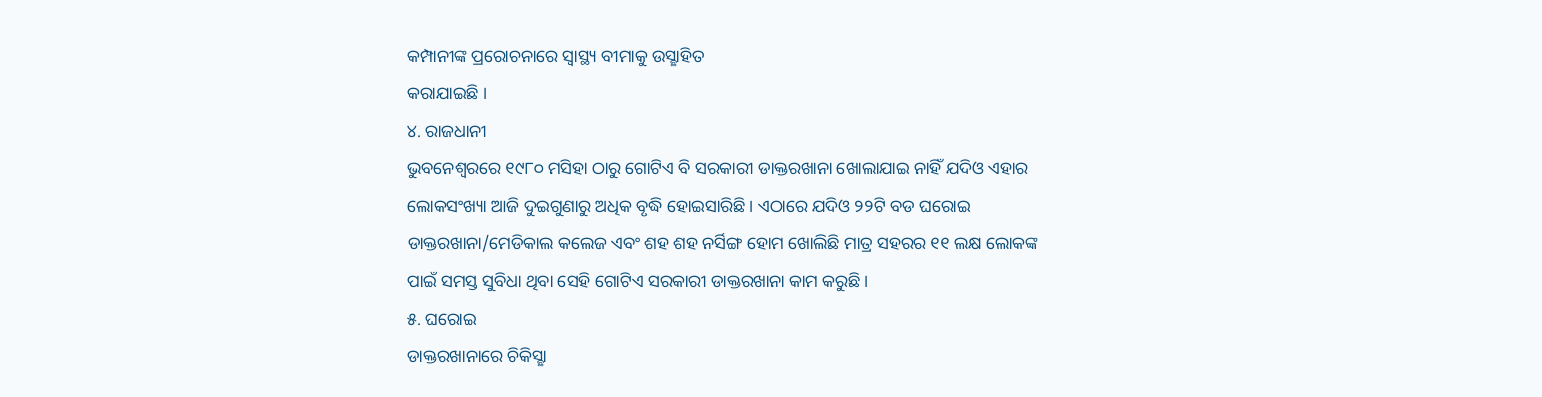କମ୍ପାନୀଙ୍କ ପ୍ରରୋଚନାରେ ସ୍ୱାସ୍ଥ୍ୟ ବୀମାକୁ ଉସ୍ଛାହିତ
କରାଯାଇଛି ।
୪. ରାଜଧାନୀ
ଭୁବନେଶ୍ବରରେ ୧୯୮୦ ମସିହା ଠାରୁ ଗୋଟିଏ ବି ସରକାରୀ ଡାକ୍ତରଖାନା ଖୋଲାଯାଇ ନାହିଁ ଯଦିଓ ଏହାର
ଲୋକସଂଖ୍ୟା ଆଜି ଦୁଇଗୁଣାରୁ ଅଧିକ ବୃଦ୍ଧି ହୋଇସାରିଛି । ଏଠାରେ ଯଦିଓ ୨୨ଟି ବଡ ଘରୋଇ
ଡାକ୍ତରଖାନା/ମେଡିକାଲ କଲେଜ ଏବଂ ଶହ ଶହ ନର୍ସିଙ୍ଗ ହୋମ ଖୋଲିଛି ମାତ୍ର ସହରର ୧୧ ଲକ୍ଷ ଲୋକଙ୍କ
ପାଇଁ ସମସ୍ତ ସୁବିଧା ଥିବା ସେହି ଗୋଟିଏ ସରକାରୀ ଡାକ୍ତରଖାନା କାମ କରୁଛି ।
୫. ଘରୋଇ
ଡାକ୍ତରଖାନାରେ ଚିକିସ୍ଛା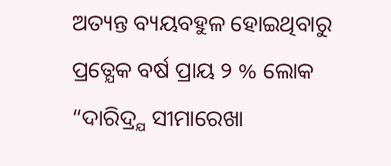ଅତ୍ୟନ୍ତ ବ୍ୟୟବହୁଳ ହୋଇଥିବାରୁ ପ୍ରତ୍ଯେକ ବର୍ଷ ପ୍ରାୟ ୨ % ଲୋକ “ଦାରିଦ୍ର୍ଯ ସୀମାରେଖା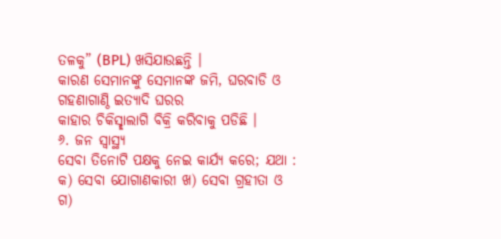ତଳକୁ” (BPL) ଖସିଯାଉଛନ୍ତି ।
କାରଣ ସେମାନଙ୍କୁ ସେମାନଙ୍କ ଜମି, ଘରବାଡି ଓ ଗହଣାଗାଣ୍ଠି ଇତ୍ୟାଦି ଘରର
କାହାର ଚିକିସ୍ଛାଲାଗି ବିକ୍ରି କରିବାକୁ ପଡିଛି ।
୬. ଜନ ସ୍ୱାସ୍ଥ୍ୟ
ସେବା ତିନୋଟି ପକ୍ଷକୁ ନେଇ କାର୍ଯ୍ୟ କରେ; ଯଥା :
କ) ସେବା ଯୋଗାଣକାରୀ ଖ) ସେବା ଗ୍ରହୀତା ଓ ଗ)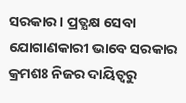ସରକାର । ପ୍ରତ୍ଯକ୍ଷ ସେବା
ଯୋଗାଣକାରୀ ଭାବେ ସରକାର କ୍ରମଶଃ ନିଜର ଦାୟିତ୍ଵରୁ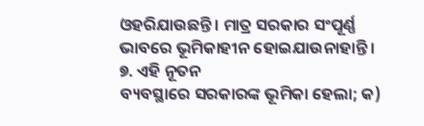ଓହରିଯାଉଛନ୍ତି । ମାତ୍ର ସରକାର ସଂପୂର୍ଣ୍ଣ
ଭାବରେ ଭୂମିକାହୀନ ହୋଇଯାଉନାହାନ୍ତି ।
୭. ଏହି ନୂତନ
ବ୍ୟବସ୍ଥାରେ ସରକାରଙ୍କ ଭୂମିକା ହେଲା; କ)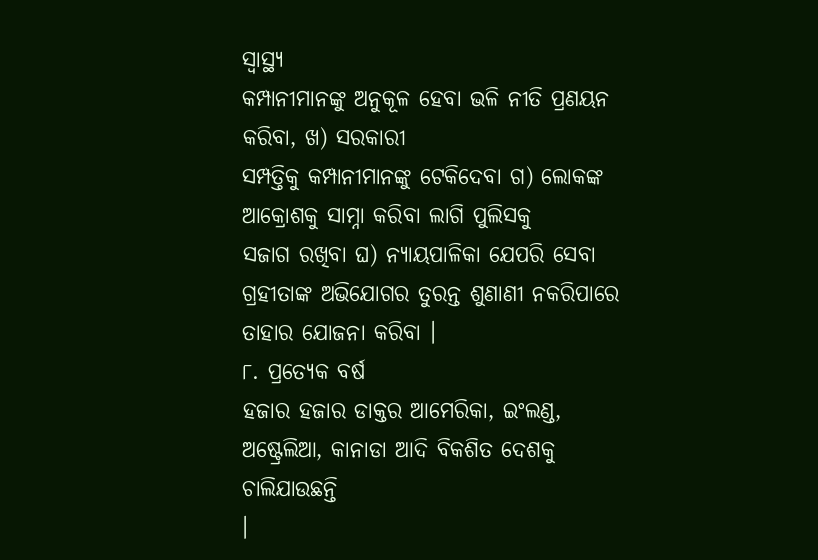ସ୍ୱାସ୍ଥ୍ୟ
କମ୍ପାନୀମାନଙ୍କୁ ଅନୁକୂଳ ହେବା ଭଳି ନୀତି ପ୍ରଣୟନ କରିବା, ଖ) ସରକାରୀ
ସମ୍ପତ୍ତିକୁ କମ୍ପାନୀମାନଙ୍କୁ ଟେକିଦେବା ଗ) ଲୋକଙ୍କ ଆକ୍ରୋଶକୁ ସାମ୍ନା କରିବା ଲାଗି ପୁଲିସକୁ
ସଜାଗ ରଖିବା ଘ) ନ୍ୟାୟପାଳିକା ଯେପରି ସେବା ଗ୍ରହୀତାଙ୍କ ଅଭିଯୋଗର ତୁରନ୍ତ ଶୁଣାଣୀ ନକରିପାରେ
ତାହାର ଯୋଜନା କରିବା ।
୮. ପ୍ରତ୍ଯେକ ବର୍ଷ
ହଜାର ହଜାର ଡାକ୍ତର ଆମେରିକା, ଇଂଲଣ୍ଡ, ଅଷ୍ଟ୍ରେଲିଆ, କାନାଡା ଆଦି ବିକଶିତ ଦେଶକୁ ଚାଲିଯାଉଛନ୍ତି
।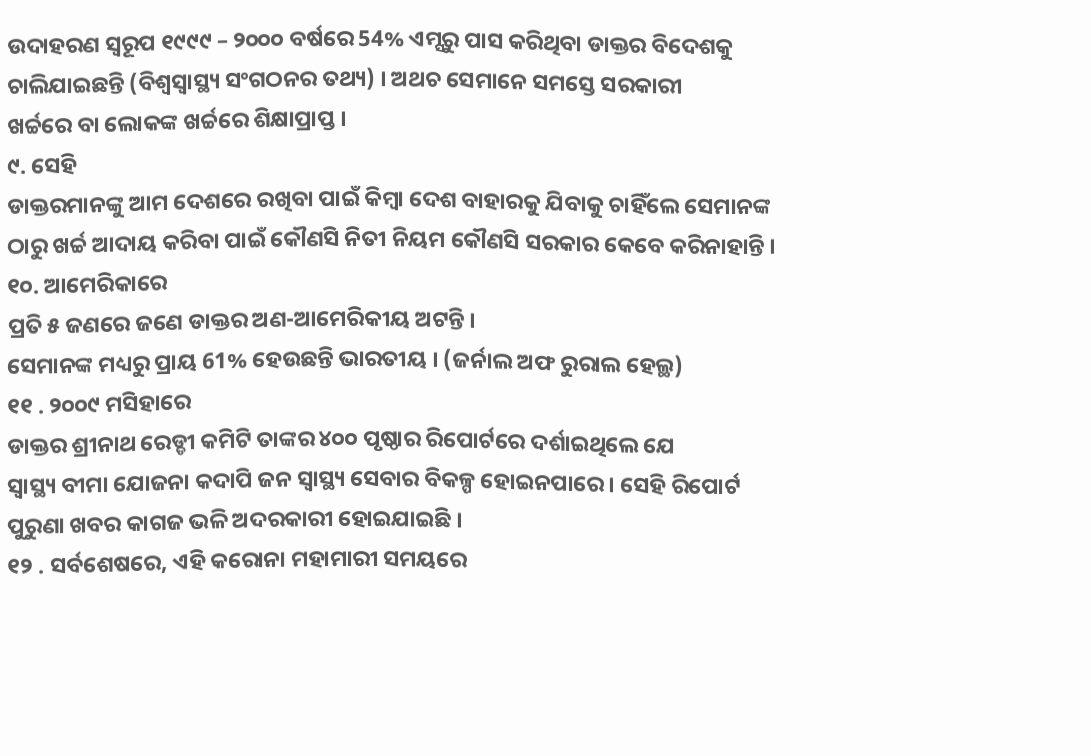ଉଦାହରଣ ସ୍ୱରୂପ ୧୯୯୯ – ୨୦୦୦ ବର୍ଷରେ 54% ଏମ୍ସରୁ ପାସ କରିଥିବା ଡାକ୍ତର ବିଦେଶକୁ
ଚାଲିଯାଇଛନ୍ତି (ବିଶ୍ଵସ୍ଵାସ୍ଥ୍ୟ ସଂଗଠନର ତଥ୍ୟ) । ଅଥଚ ସେମାନେ ସମସ୍ତେ ସରକାରୀ
ଖର୍ଚ୍ଚରେ ବା ଲୋକଙ୍କ ଖର୍ଚ୍ଚରେ ଶିକ୍ଷାପ୍ରାପ୍ତ ।
୯. ସେହି
ଡାକ୍ତରମାନଙ୍କୁ ଆମ ଦେଶରେ ରଖିବା ପାଇଁ କିମ୍ବା ଦେଶ ବାହାରକୁ ଯିବାକୁ ଚାହିଁଲେ ସେମାନଙ୍କ
ଠାରୁ ଖର୍ଚ୍ଚ ଆଦାୟ କରିବା ପାଇଁ କୌଣସି ନିତୀ ନିୟମ କୌଣସି ସରକାର କେବେ କରିନାହାନ୍ତି ।
୧୦. ଆମେରିକାରେ
ପ୍ରତି ୫ ଜଣରେ ଜଣେ ଡାକ୍ତର ଅଣ-ଆମେରିକୀୟ ଅଟନ୍ତି ।
ସେମାନଙ୍କ ମଧ୍ୟରୁ ପ୍ରାୟ 61% ହେଉଛନ୍ତି ଭାରତୀୟ । (ଜର୍ନାଲ ଅଫ ରୁରାଲ ହେଲ୍ଥ)
୧୧ . ୨୦୦୯ ମସିହାରେ
ଡାକ୍ତର ଶ୍ରୀନାଥ ରେଡ୍ଡୀ କମିଟି ତାଙ୍କର ୪୦୦ ପୃଷ୍ଠାର ରିପୋର୍ଟରେ ଦର୍ଶାଇଥିଲେ ଯେ
ସ୍ୱାସ୍ଥ୍ୟ ବୀମା ଯୋଜନା କଦାପି ଜନ ସ୍ୱାସ୍ଥ୍ୟ ସେବାର ବିକଳ୍ପ ହୋଇନପାରେ । ସେହି ରିପୋର୍ଟ
ପୁରୁଣା ଖବର କାଗଜ ଭଳି ଅଦରକାରୀ ହୋଇଯାଇଛି ।
୧୨ . ସର୍ବଶେଷରେ, ଏହି କରୋନା ମହାମାରୀ ସମୟରେ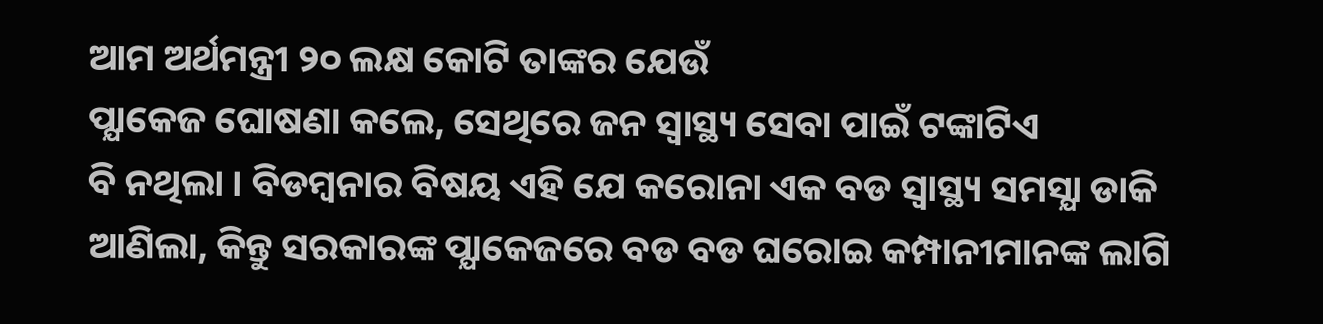ଆମ ଅର୍ଥମନ୍ତ୍ରୀ ୨୦ ଲକ୍ଷ କୋଟି ତାଙ୍କର ଯେଉଁ
ପ୍ଯାକେଜ ଘୋଷଣା କଲେ, ସେଥିରେ ଜନ ସ୍ୱାସ୍ଥ୍ୟ ସେବା ପାଇଁ ଟଙ୍କାଟିଏ
ବି ନଥିଲା । ବିଡମ୍ବନାର ବିଷୟ ଏହି ଯେ କରୋନା ଏକ ବଡ ସ୍ୱାସ୍ଥ୍ୟ ସମସ୍ଯା ଡାକି ଆଣିଲା, କିନ୍ତୁ ସରକାରଙ୍କ ପ୍ଯାକେଜରେ ବଡ ବଡ ଘରୋଇ କମ୍ପାନୀମାନଙ୍କ ଲାଗି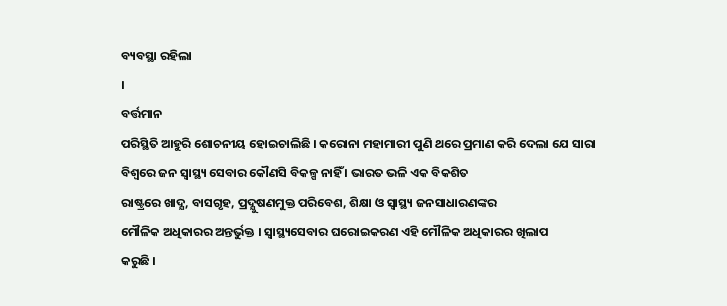ବ୍ୟବସ୍ଥା ରହିଲା
।
ବର୍ତ୍ତମାନ
ପରିସ୍ଥିତି ଆହୁରି ଶୋଚନୀୟ ହୋଇଚାଲିଛି । କରୋନା ମହାମାରୀ ପୁଣି ଥରେ ପ୍ରମାଣ କରି ଦେଲା ଯେ ସାରା
ବିଶ୍ଵରେ ଜନ ସ୍ୱାସ୍ଥ୍ୟ ସେବାର କୌଣସି ବିକଳ୍ପ ନାହିଁ । ଭାରତ ଭଳି ଏକ ବିକଶିତ
ରାଷ୍ଟ୍ରରେ ଖାଦ୍ଯ, ବାସଗୃହ, ପ୍ରଦ୍ଯୁଷଣମୁକ୍ତ ପରିବେଶ, ଶିକ୍ଷା ଓ ସ୍ୱାସ୍ଥ୍ୟ ଜନସାଧାରଣଙ୍କର
ମୌଳିକ ଅଧିକାରର ଅନ୍ତର୍ଭୁକ୍ତ । ସ୍ୱାସ୍ଥ୍ୟସେବାର ଘରୋଇକରଣ ଏହି ମୌଳିକ ଅଧିକାରର ଖିଲାପ
କରୁଛି ।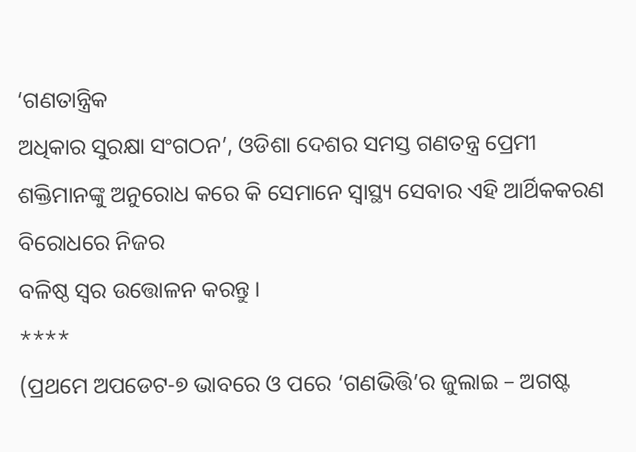‘ଗଣତାନ୍ତ୍ରିକ
ଅଧିକାର ସୁରକ୍ଷା ସଂଗଠନ’, ଓଡିଶା ଦେଶର ସମସ୍ତ ଗଣତନ୍ତ୍ର ପ୍ରେମୀ
ଶକ୍ତିମାନଙ୍କୁ ଅନୁରୋଧ କରେ କି ସେମାନେ ସ୍ୱାସ୍ଥ୍ୟ ସେବାର ଏହି ଆର୍ଥିକକରଣ ବିରୋଧରେ ନିଜର
ବଳିଷ୍ଠ ସ୍ଵର ଉତ୍ତୋଳନ କରନ୍ତୁ ।
****
(ପ୍ରଥମେ ଅପଡେଟ-୭ ଭାବରେ ଓ ପରେ ‘ଗଣଭିତ୍ତି’ର ଜୁଲାଇ – ଅଗଷ୍ଟ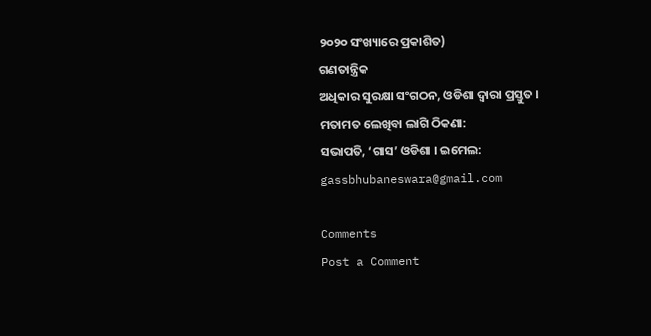୨୦୨୦ ସଂଖ୍ୟାରେ ପ୍ରକାଶିତ)
ଗଣତାନ୍ତ୍ରିକ
ଅଧିକାର ସୁରକ୍ଷା ସଂଗଠନ, ଓଡିଶା ଦ୍ଵାରା ପ୍ରସ୍ତୁତ ।
ମତାମତ ଲେଖିବା ଲାଗି ଠିକଣା:
ସଭାପତି, ‘ଗାସ’ ଓଡିଶା । ଇମେଲ: gassbhubaneswara@gmail.com

Comments
Post a Comment